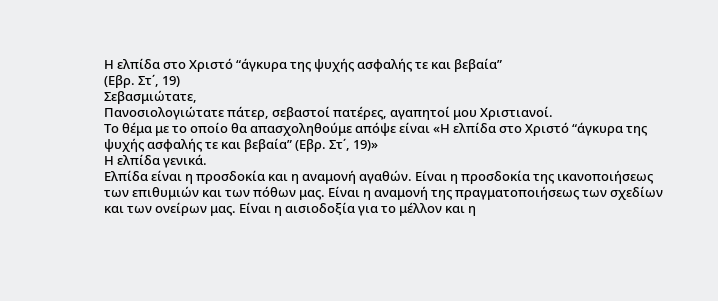Η ελπίδα στο Χριστό “άγκυρα της ψυχής ασφαλής τε και βεβαία”
(Εβρ. Στ΄, 19)
Σεβασμιώτατε,
Πανοσιολογιώτατε πάτερ, σεβαστοί πατέρες, αγαπητοί μου Χριστιανοί.
Το θέμα με το οποίο θα απασχοληθούμε απόψε είναι «Η ελπίδα στο Χριστό “άγκυρα της ψυχής ασφαλής τε και βεβαία” (Εβρ. Στ΄, 19)»
Η ελπίδα γενικά.
Ελπίδα είναι η προσδοκία και η αναμονή αγαθών. Είναι η προσδοκία της ικανοποιήσεως των επιθυμιών και των πόθων μας. Είναι η αναμονή της πραγματοποιήσεως των σχεδίων και των ονείρων μας. Είναι η αισιοδοξία για το μέλλον και η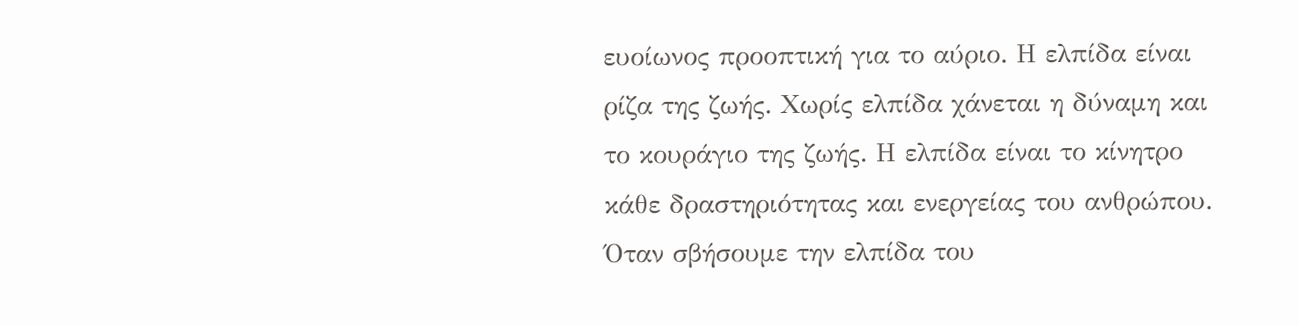ευοίωνος προοπτική για το αύριο. Η ελπίδα είναι ρίζα της ζωής. Χωρίς ελπίδα χάνεται η δύναμη και το κουράγιο της ζωής. Η ελπίδα είναι το κίνητρο κάθε δραστηριότητας και ενεργείας του ανθρώπου. Όταν σβήσουμε την ελπίδα του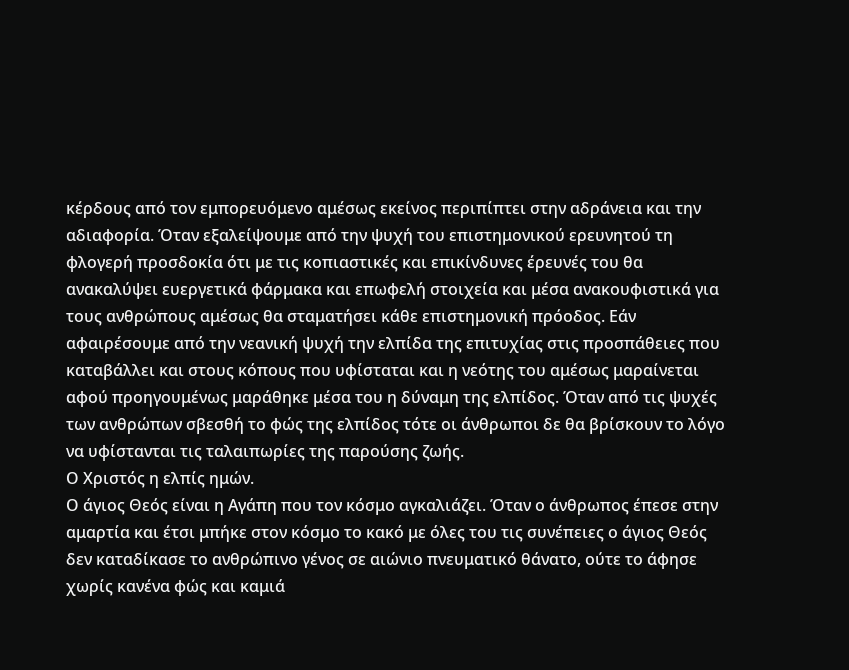κέρδους από τον εμπορευόμενο αμέσως εκείνος περιπίπτει στην αδράνεια και την αδιαφορία. Όταν εξαλείψουμε από την ψυχή του επιστημονικού ερευνητού τη φλογερή προσδοκία ότι με τις κοπιαστικές και επικίνδυνες έρευνές του θα ανακαλύψει ευεργετικά φάρμακα και επωφελή στοιχεία και μέσα ανακουφιστικά για τους ανθρώπους αμέσως θα σταματήσει κάθε επιστημονική πρόοδος. Εάν αφαιρέσουμε από την νεανική ψυχή την ελπίδα της επιτυχίας στις προσπάθειες που καταβάλλει και στους κόπους που υφίσταται και η νεότης του αμέσως μαραίνεται αφού προηγουμένως μαράθηκε μέσα του η δύναμη της ελπίδος. Όταν από τις ψυχές των ανθρώπων σβεσθή το φώς της ελπίδος τότε οι άνθρωποι δε θα βρίσκουν το λόγο να υφίστανται τις ταλαιπωρίες της παρούσης ζωής.
Ο Χριστός η ελπίς ημών.
Ο άγιος Θεός είναι η Αγάπη που τον κόσμο αγκαλιάζει. Όταν ο άνθρωπος έπεσε στην αμαρτία και έτσι μπήκε στον κόσμο το κακό με όλες του τις συνέπειες ο άγιος Θεός δεν καταδίκασε το ανθρώπινο γένος σε αιώνιο πνευματικό θάνατο, ούτε το άφησε χωρίς κανένα φώς και καμιά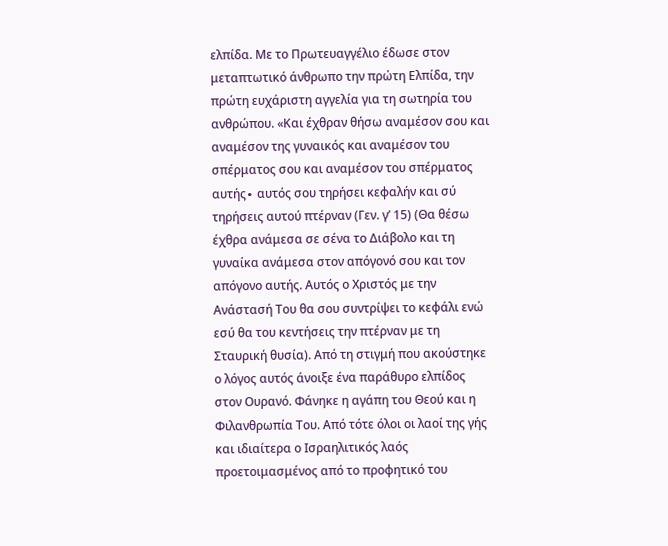ελπίδα. Με το Πρωτευαγγέλιο έδωσε στον μεταπτωτικό άνθρωπο την πρώτη Ελπίδα, την πρώτη ευχάριστη αγγελία για τη σωτηρία του ανθρώπου. «Και έχθραν θήσω αναμέσον σου και αναμέσον της γυναικός και αναμέσον του σπέρματος σου και αναμέσον του σπέρματος αυτής∙ αυτός σου τηρήσει κεφαλήν και σύ τηρήσεις αυτού πτέρναν (Γεν. γ’ 15) (Θα θέσω έχθρα ανάμεσα σε σένα το Διάβολο και τη γυναίκα ανάμεσα στον απόγονό σου και τον απόγονο αυτής. Αυτός ο Χριστός με την Ανάστασή Του θα σου συντρίψει το κεφάλι ενώ εσύ θα του κεντήσεις την πτέρναν με τη Σταυρική θυσία). Από τη στιγμή που ακούστηκε ο λόγος αυτός άνοιξε ένα παράθυρο ελπίδος στον Ουρανό. Φάνηκε η αγάπη του Θεού και η Φιλανθρωπία Του. Από τότε όλοι οι λαοί της γής και ιδιαίτερα ο Ισραηλιτικός λαός προετοιμασμένος από το προφητικό του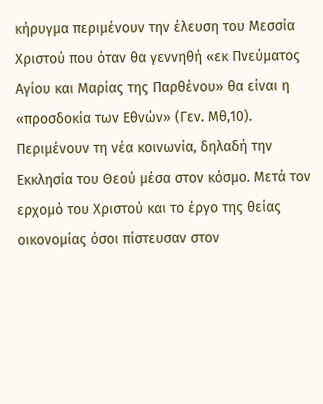κήρυγμα περιμένουν την έλευση του Μεσσία Χριστού που όταν θα γεννηθή «εκ Πνεύματος Αγίου και Μαρίας της Παρθένου» θα είναι η «προσδοκία των Εθνών» (Γεν. Μθ,10). Περιμένουν τη νέα κοινωνία, δηλαδή την Εκκλησία του Θεού μέσα στον κόσμο. Μετά τον ερχομό του Χριστού και το έργο της θείας οικονομίας όσοι πίστευσαν στον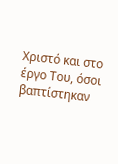Χριστό και στο έργο Του, όσοι βαπτίστηκαν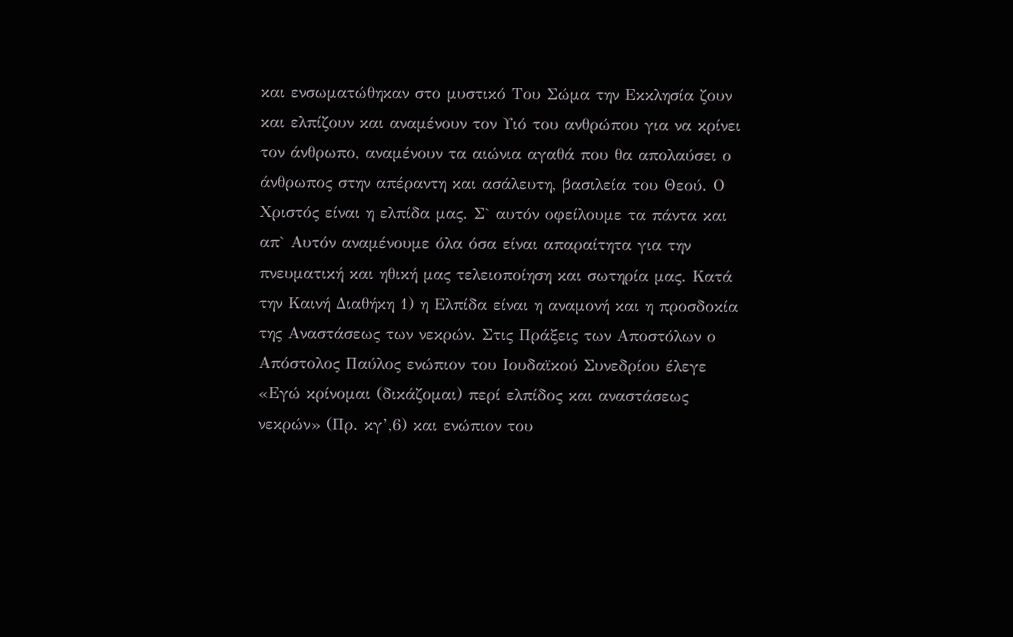και ενσωματώθηκαν στο μυστικό Του Σώμα την Εκκλησία ζουν και ελπίζουν και αναμένουν τον Υιό του ανθρώπου για να κρίνει τον άνθρωπο, αναμένουν τα αιώνια αγαθά που θα απολαύσει ο άνθρωπος στην απέραντη και ασάλευτη, βασιλεία του Θεού. Ο Χριστός είναι η ελπίδα μας. Σ` αυτόν οφείλουμε τα πάντα και απ` Αυτόν αναμένουμε όλα όσα είναι απαραίτητα για την πνευματική και ηθική μας τελειοποίηση και σωτηρία μας. Κατά την Καινή Διαθήκη 1) η Ελπίδα είναι η αναμονή και η προσδοκία της Αναστάσεως των νεκρών. Στις Πράξεις των Αποστόλων ο Απόστολος Παύλος ενώπιον του Ιουδαϊκού Συνεδρίου έλεγε «Εγώ κρίνομαι (δικάζομαι) περί ελπίδος και αναστάσεως νεκρών» (Πρ. κγ’,6) και ενώπιον του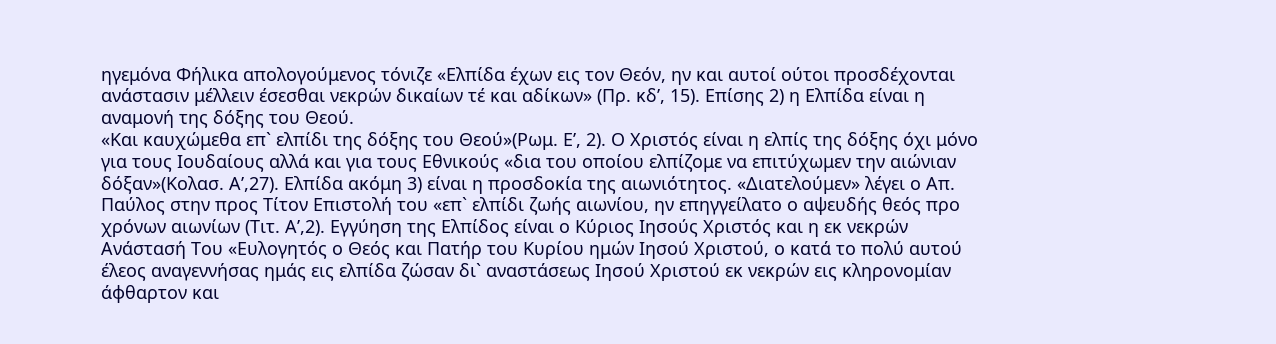ηγεμόνα Φήλικα απολογούμενος τόνιζε «Ελπίδα έχων εις τον Θεόν, ην και αυτοί ούτοι προσδέχονται ανάστασιν μέλλειν έσεσθαι νεκρών δικαίων τέ και αδίκων» (Πρ. κδ’, 15). Επίσης 2) η Ελπίδα είναι η αναμονή της δόξης του Θεού.
«Και καυχώμεθα επ` ελπίδι της δόξης του Θεού»(Ρωμ. Ε’, 2). Ο Χριστός είναι η ελπίς της δόξης όχι μόνο για τους Ιουδαίους αλλά και για τους Εθνικούς «δια του οποίου ελπίζομε να επιτύχωμεν την αιώνιαν δόξαν»(Κολασ. Α’,27). Ελπίδα ακόμη 3) είναι η προσδοκία της αιωνιότητος. «Διατελούμεν» λέγει ο Απ. Παύλος στην προς Τίτον Επιστολή του «επ` ελπίδι ζωής αιωνίου, ην επηγγείλατο ο αψευδής θεός προ χρόνων αιωνίων (Τιτ. Α’,2). Εγγύηση της Ελπίδος είναι ο Κύριος Ιησούς Χριστός και η εκ νεκρών Ανάστασή Του «Ευλογητός ο Θεός και Πατήρ του Κυρίου ημών Ιησού Χριστού, ο κατά το πολύ αυτού έλεος αναγεννήσας ημάς εις ελπίδα ζώσαν δι` αναστάσεως Ιησού Χριστού εκ νεκρών εις κληρονομίαν άφθαρτον και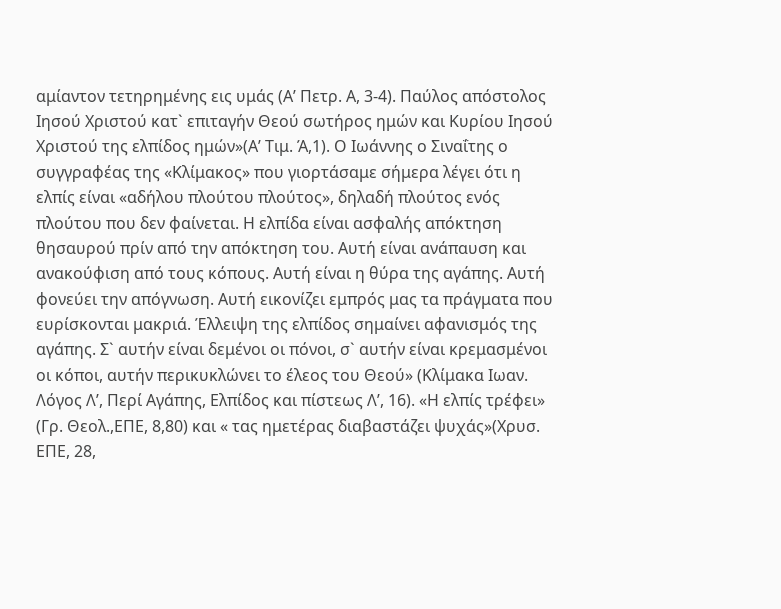αμίαντον τετηρημένης εις υμάς (Α’ Πετρ. Α, 3-4). Παύλος απόστολος Ιησού Χριστού κατ` επιταγήν Θεού σωτήρος ημών και Κυρίου Ιησού Χριστού της ελπίδος ημών»(Α’ Τιμ. Ά,1). Ο Ιωάννης ο Σιναΐτης ο συγγραφέας της «Κλίμακος» που γιορτάσαμε σήμερα λέγει ότι η ελπίς είναι «αδήλου πλούτου πλούτος», δηλαδή πλούτος ενός πλούτου που δεν φαίνεται. Η ελπίδα είναι ασφαλής απόκτηση θησαυρού πρίν από την απόκτηση του. Αυτή είναι ανάπαυση και ανακούφιση από τους κόπους. Αυτή είναι η θύρα της αγάπης. Αυτή φονεύει την απόγνωση. Αυτή εικονίζει εμπρός μας τα πράγματα που ευρίσκονται μακριά. Έλλειψη της ελπίδος σημαίνει αφανισμός της αγάπης. Σ` αυτήν είναι δεμένοι οι πόνοι, σ` αυτήν είναι κρεμασμένοι οι κόποι, αυτήν περικυκλώνει το έλεος του Θεού» (Κλίμακα Ιωαν. Λόγος Λ’, Περί Αγάπης, Ελπίδος και πίστεως Λ’, 16). «Η ελπίς τρέφει» (Γρ. Θεολ.,ΕΠΕ, 8,80) και « τας ημετέρας διαβαστάζει ψυχάς»(Χρυσ. ΕΠΕ, 28,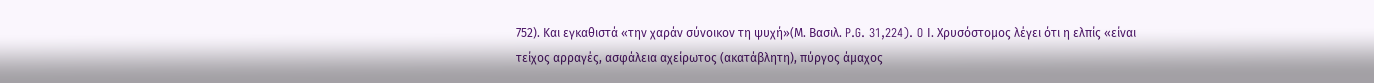752). Και εγκαθιστά «την χαράν σύνοικον τη ψυχή»(Μ. Βασιλ. P.G. 31,224). O Ι. Χρυσόστομος λέγει ότι η ελπίς «είναι τείχος αρραγές, ασφάλεια αχείρωτος (ακατάβλητη), πύργος άμαχος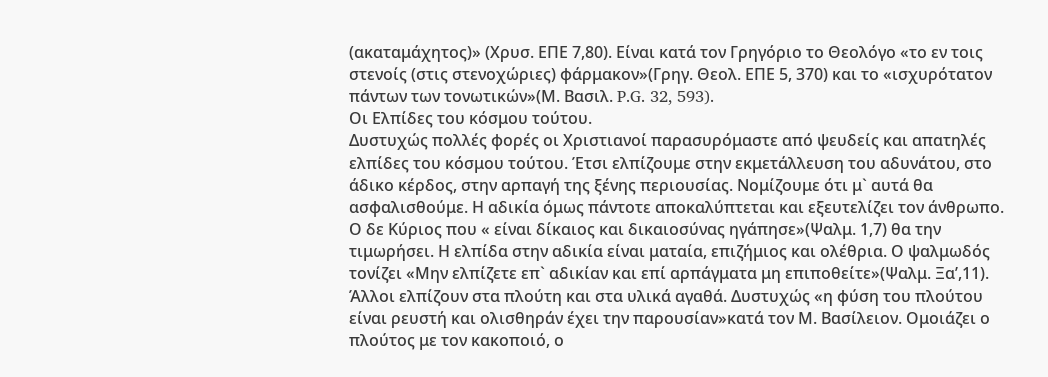(ακαταμάχητος)» (Χρυσ. ΕΠΕ 7,80). Είναι κατά τον Γρηγόριο το Θεολόγο «το εν τοις στενοίς (στις στενοχώριες) φάρμακον»(Γρηγ. Θεολ. ΕΠΕ 5, 370) και το «ισχυρότατον πάντων των τονωτικών»(Μ. Βασιλ. P.G. 32, 593).
Οι Ελπίδες του κόσμου τούτου.
Δυστυχώς πολλές φορές οι Χριστιανοί παρασυρόμαστε από ψευδείς και απατηλές ελπίδες του κόσμου τούτου. Έτσι ελπίζουμε στην εκμετάλλευση του αδυνάτου, στο άδικο κέρδος, στην αρπαγή της ξένης περιουσίας. Νομίζουμε ότι μ` αυτά θα ασφαλισθούμε. Η αδικία όμως πάντοτε αποκαλύπτεται και εξευτελίζει τον άνθρωπο. Ο δε Κύριος που « είναι δίκαιος και δικαιοσύνας ηγάπησε»(Ψαλμ. 1,7) θα την τιμωρήσει. Η ελπίδα στην αδικία είναι ματαία, επιζήμιος και ολέθρια. Ο ψαλμωδός τονίζει «Μην ελπίζετε επ` αδικίαν και επί αρπάγματα μη επιποθείτε»(Ψαλμ. Ξα’,11). Άλλοι ελπίζουν στα πλούτη και στα υλικά αγαθά. Δυστυχώς «η φύση του πλούτου είναι ρευστή και ολισθηράν έχει την παρουσίαν»κατά τον Μ. Βασίλειον. Ομοιάζει ο πλούτος με τον κακοποιό, ο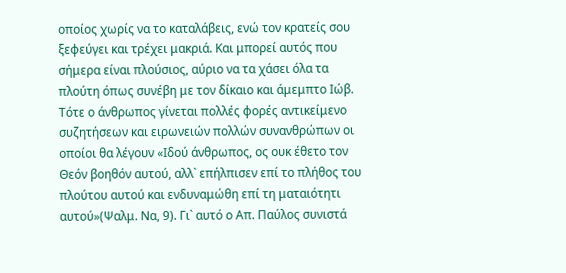οποίος χωρίς να το καταλάβεις, ενώ τον κρατείς σου ξεφεύγει και τρέχει μακριά. Και μπορεί αυτός που σήμερα είναι πλούσιος, αύριο να τα χάσει όλα τα πλούτη όπως συνέβη με τον δίκαιο και άμεμπτο Ιώβ. Τότε ο άνθρωπος γίνεται πολλές φορές αντικείμενο συζητήσεων και ειρωνειών πολλών συνανθρώπων οι οποίοι θα λέγουν «Ιδού άνθρωπος, ος ουκ έθετο τον Θεόν βοηθόν αυτού, αλλ` επήλπισεν επί το πλήθος του πλούτου αυτού και ενδυναμώθη επί τη ματαιότητι αυτού»(Ψαλμ. Να, 9). Γι` αυτό ο Απ. Παύλος συνιστά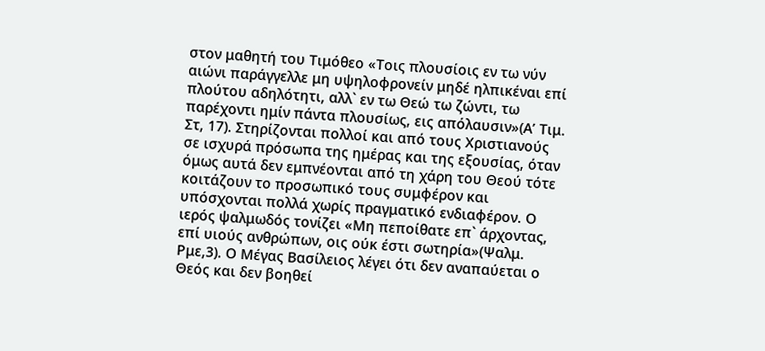στον μαθητή του Τιμόθεο «Τοις πλουσίοις εν τω νύν αιώνι παράγγελλε μη υψηλοφρονείν μηδέ ηλπικέναι επί πλούτου αδηλότητι, αλλ` εν τω Θεώ τω ζώντι, τω παρέχοντι ημίν πάντα πλουσίως, εις απόλαυσιν»(Α’ Τιμ. Στ, 17). Στηρίζονται πολλοί και από τους Χριστιανούς σε ισχυρά πρόσωπα της ημέρας και της εξουσίας, όταν όμως αυτά δεν εμπνέονται από τη χάρη του Θεού τότε κοιτάζουν το προσωπικό τους συμφέρον και υπόσχονται πολλά χωρίς πραγματικό ενδιαφέρον. Ο ιερός ψαλμωδός τονίζει «Μη πεποίθατε επ` άρχοντας, επί υιούς ανθρώπων, οις ούκ έστι σωτηρία»(Ψαλμ. Ρμε,3). Ο Μέγας Βασίλειος λέγει ότι δεν αναπαύεται ο Θεός και δεν βοηθεί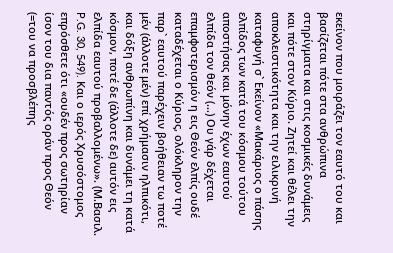εκείνον που μοιράζει τον εαυτό του και βασίζεται πότε στα ανθρώπινα στηρίγματα και στις κοσμικές δυνάμεις και πότε στον Κύριο. Ζητεί και θέλει την αποκλειστικότητα και την ειλικρινή καταφυγή σ` Εκείνον «Μακάριος ο πάσης ελπίδος των κατά του κόσμου τούτου αποστήσας και μόνην έχων εαυτού ελπίδα τον θεόν (…) Ου γάρ δέχεται επαμφοτερισμόν η εις Θεόν ελπίς ουδέ καταδέχεται ο Κύριος, ολόκληρον την παρ` εαυτού παρέχειν βοήθειαν τω ποτέ μέν (άλλοτε μέν) επί χρήμασιν ηλπικότι, και δόξη ανθρωπίνη και δυνάμει τη κατά κόσμον, ποτέ δε (άλλοτε δε) αυτόν εις ελπίδα εαυτού προβαλλομένω». (Μ.Βασιλ. P.G. 30, 549). Και ο ιερός Χρυσόστομος επρόσθετε ότι «ουδέν προς σωτηρίαν ίσον του δια παντός οράν προς Θεόν (=του να προσβλέπης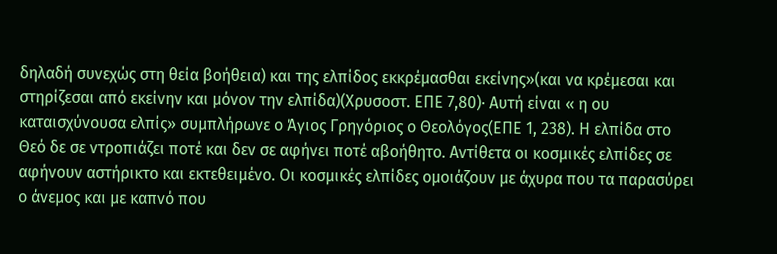δηλαδή συνεχώς στη θεία βοήθεια) και της ελπίδος εκκρέμασθαι εκείνης»(και να κρέμεσαι και στηρίζεσαι από εκείνην και μόνον την ελπίδα)(Χρυσοστ. ΕΠΕ 7,80)∙ Αυτή είναι « η ου καταισχύνουσα ελπίς» συμπλήρωνε ο Άγιος Γρηγόριος ο Θεολόγος(ΕΠΕ 1, 238). Η ελπίδα στο Θεό δε σε ντροπιάζει ποτέ και δεν σε αφήνει ποτέ αβοήθητο. Αντίθετα οι κοσμικές ελπίδες σε αφήνουν αστήρικτο και εκτεθειμένο. Οι κοσμικές ελπίδες ομοιάζουν με άχυρα που τα παρασύρει ο άνεμος και με καπνό που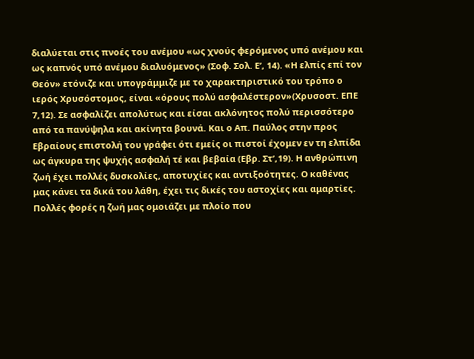διαλύεται στις πνοές του ανέμου «ως χνούς φερόμενος υπό ανέμου και ως καπνός υπό ανέμου διαλυόμενος» (Σοφ. Σολ. Ε’, 14). «Η ελπίς επί τον Θεόν» ετόνιζε και υπογράμμιζε με το χαρακτηριστικό του τρόπο ο ιερός Χρυσόστομος, είναι «όρους πολύ ασφαλέστερον»(Χρυσοστ. ΕΠΕ 7,12). Σε ασφαλίζει απολύτως και είσαι ακλόνητος πολύ περισσότερο από τα πανύψηλα και ακίνητα βουνά. Και ο Απ. Παύλος στην προς Εβραίους επιστολή του γράφει ότι εμείς οι πιστοί έχομεν εν τη ελπίδα ως άγκυρα της ψυχής ασφαλή τέ και βεβαία (Εβρ. Στ’,19). Η ανθρώπινη ζωή έχει πολλές δυσκολίες, αποτυχίες και αντιξοότητες. Ο καθένας μας κάνει τα δικά του λάθη, έχει τις δικές του αστοχίες και αμαρτίες. Πολλές φορές η ζωή μας ομοιάζει με πλοίο που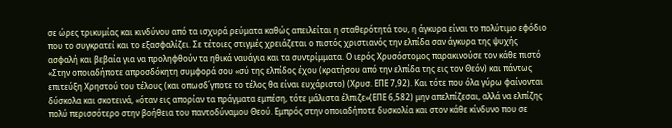σε ώρες τρικυμίας και κινδύνου από τα ισχυρά ρεύματα καθώς απειλείται η σταθερότητά του, η άγκυρα είναι το πολύτιμο εφόδιο που το συγκρατεί και το εξασφαλίζει. Σε τέτοιες στιγμές χρειάζεται ο πιστός χριστιανός την ελπίδα σαν άγκυρα της ψυχής ασφαλή και βεβαία για να προληφθούν τα ηθικά ναυάγια και τα συντρίμματα. Ο ιερός Χρυσόστομος παρακινούσε τον κάθε πιστό «Στην οποιαδήποτε απροσδόκητη συμφορά σου «σύ της ελπίδος έχου (κρατήσου από την ελπίδα της εις τον Θεόν) και πάντως επιτεύξη Χρηστού του τέλους (και οπωσδ΄γποτε το τέλος θα είναι ευχάριστο) (Χρυσ. ΕΠΕ 7,92). Και τότε που όλα γύρω φαίνονται δύσκολα και σκοτεινά, «όταν εις απορίαν τα πράγματα εμπέση, τότε μάλιστα έλπιζε»(ΕΠΕ 6,582) μην απελπίζεσαι, αλλά να ελπίζης πολύ περισσότερο στην βοήθεια του παντοδύναμου Θεού. Εμπρός στην οποιαδήποτε δυσκολία και στον κάθε κίνδυνο που σε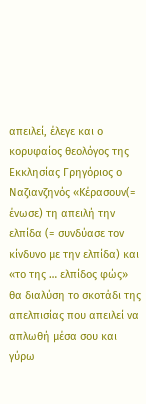απειλεί, έλεγε και ο κορυφαίος θεολόγος της Εκκλησίας Γρηγόριος ο Ναζιανζηνός «Κέρασουν(= ένωσε) τη απειλή την ελπίδα (= συνδύασε τον κίνδυνο με την ελπίδα) και «το της … ελπίδος φώς» θα διαλύση το σκοτάδι της απελπισίας που απειλεί να απλωθή μέσα σου και γύρω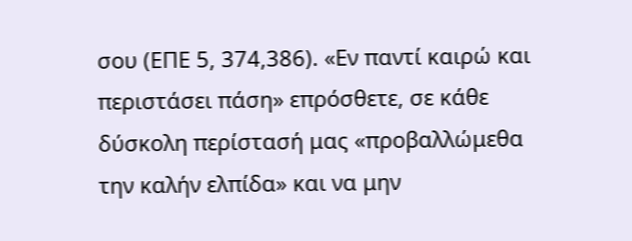σου (ΕΠΕ 5, 374,386). «Εν παντί καιρώ και περιστάσει πάση» επρόσθετε, σε κάθε δύσκολη περίστασή μας «προβαλλώμεθα την καλήν ελπίδα» και να μην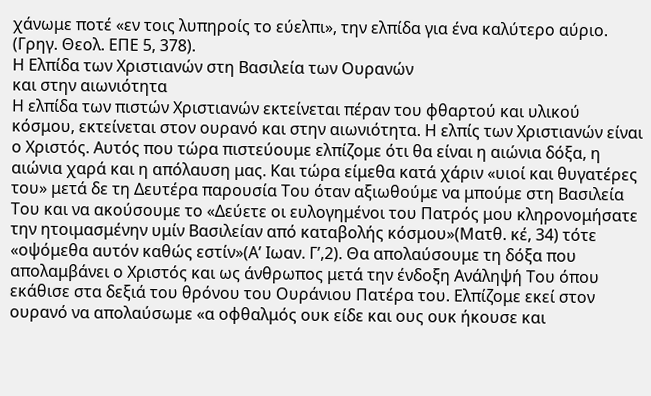χάνωμε ποτέ «εν τοις λυπηροίς το εύελπι», την ελπίδα για ένα καλύτερο αύριο. (Γρηγ. Θεολ. ΕΠΕ 5, 378).
Η Ελπίδα των Χριστιανών στη Βασιλεία των Ουρανών
και στην αιωνιότητα
Η ελπίδα των πιστών Χριστιανών εκτείνεται πέραν του φθαρτού και υλικού κόσμου, εκτείνεται στον ουρανό και στην αιωνιότητα. Η ελπίς των Χριστιανών είναι ο Χριστός. Αυτός που τώρα πιστεύουμε ελπίζομε ότι θα είναι η αιώνια δόξα, η αιώνια χαρά και η απόλαυση μας. Και τώρα είμεθα κατά χάριν «υιοί και θυγατέρες του» μετά δε τη Δευτέρα παρουσία Του όταν αξιωθούμε να μπούμε στη Βασιλεία Του και να ακούσουμε το «Δεύετε οι ευλογημένοι του Πατρός μου κληρονομήσατε την ητοιμασμένην υμίν Βασιλείαν από καταβολής κόσμου»(Ματθ. κέ, 34) τότε «οψόμεθα αυτόν καθώς εστίν»(Α’ Ιωαν. Γ’,2). Θα απολαύσουμε τη δόξα που απολαμβάνει ο Χριστός και ως άνθρωπος μετά την ένδοξη Ανάληψή Του όπου εκάθισε στα δεξιά του θρόνου του Ουράνιου Πατέρα του. Ελπίζομε εκεί στον ουρανό να απολαύσωμε «α οφθαλμός ουκ είδε και ους ουκ ήκουσε και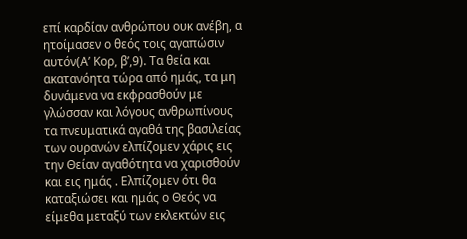επί καρδίαν ανθρώπου ουκ ανέβη, α ητοίμασεν ο θεός τοις αγαπώσιν αυτόν(Α’ Κορ, β’,9). Τα θεία και ακατανόητα τώρα από ημάς, τα μη δυνάμενα να εκφρασθούν με γλώσσαν και λόγους ανθρωπίνους τα πνευματικά αγαθά της βασιλείας των ουρανών ελπίζομεν χάρις εις την Θείαν αγαθότητα να χαρισθούν και εις ημάς . Ελπίζομεν ότι θα καταξιώσει και ημάς ο Θεός να είμεθα μεταξύ των εκλεκτών εις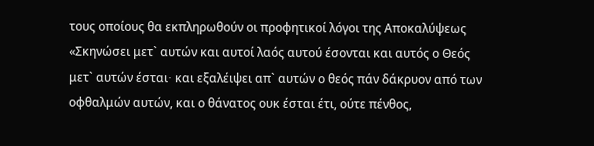τους οποίους θα εκπληρωθούν οι προφητικοί λόγοι της Αποκαλύψεως «Σκηνώσει μετ` αυτών και αυτοί λαός αυτού έσονται και αυτός ο Θεός μετ` αυτών έσται∙ και εξαλέιψει απ` αυτών ο θεός πάν δάκρυον από των οφθαλμών αυτών, και ο θάνατος ουκ έσται έτι, ούτε πένθος,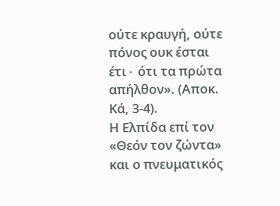ούτε κραυγή, ούτε πόνος ουκ έσται έτι∙ ότι τα πρώτα απήλθον». (Αποκ. Κά, 3-4).
Η Ελπίδα επί τον «Θεόν τον ζώντα»
και ο πνευματικός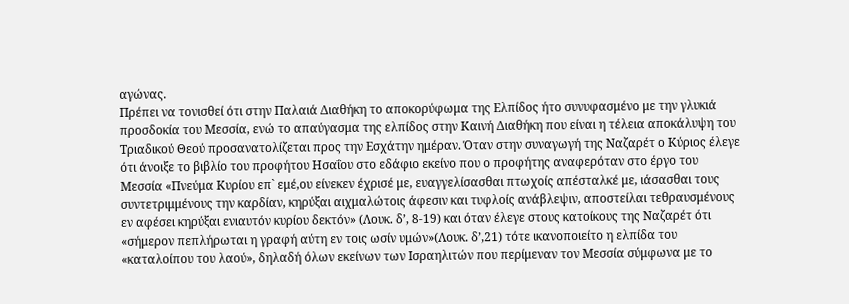αγώνας.
Πρέπει να τονισθεί ότι στην Παλαιά Διαθήκη το αποκορύφωμα της Ελπίδος ήτο συνυφασμένο με την γλυκιά προσδοκία του Μεσσία, ενώ το απαύγασμα της ελπίδος στην Καινή Διαθήκη που είναι η τέλεια αποκάλυψη του Τριαδικού Θεού προσανατολίζεται προς την Εσχάτην ημέραν. Όταν στην συναγωγή της Ναζαρέτ ο Κύριος έλεγε ότι άνοιξε το βιβλίο του προφήτου Ησαΐου στο εδάφιο εκείνο που ο προφήτης αναφερόταν στο έργο του Μεσσία «Πνεύμα Κυρίου επ` εμέ,ου είνεκεν έχρισέ με, ευαγγελίσασθαι πτωχοίς απέσταλκέ με, ιάσασθαι τους συντετριμμένους την καρδίαν, κηρύξαι αιχμαλώτοις άφεσιν και τυφλοίς ανάβλεψιν, αποστείλαι τεθραυσμένους εν αφέσει κηρύξαι ενιαυτόν κυρίου δεκτόν» (Λουκ. δ’, 8-19) και όταν έλεγε στους κατοίκους της Ναζαρέτ ότι «σήμερον πεπλήρωται η γραφή αύτη εν τοις ωσίν υμών»(Λουκ. δ’,21) τότε ικανοποιείτο η ελπίδα του «καταλοίπου του λαού», δηλαδή όλων εκείνων των Ισραηλιτών που περίμεναν τον Μεσσία σύμφωνα με το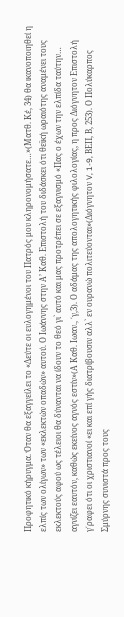Προφητικό κήρυγμα. Όταν θα εξαγγείλει το «Δεύτε οι ευλογημένοι του Πατρός μου κληρονομήσατε…»(Ματθ. Κέ, 34) θα ικανοποιηθεί η ελπίς των ολίγων» των «εκλεκτών οπαδών» αυτού. Ο Ιωάννης στην Α’ Καθ. Επιστολή του διδάσκει ότι θεϊκή ωραιότης αναμένει τους εκλεκτούς αφού ως τέλειοι θα δύνανται να ίδουν το θεό γι` αυτό και μας προτρέπει σε εξαγνισμό «Πας ο έχων την ελπίδα ταύτην… αγνίζει εαυτόν, καθώς εκείνος αγνός εστίν»(Α Καθ. Ιωαν., ΄γ,3). Ο αδάμας της απολογητικής φιλολογίας, η προς Διόγνητον Επιστολή γ΄ραφει ότι οι χριστιανοί «ει και επί γής διατρίβουσιν αλλ` εν ουρανώ πολιτεύονται»(Διόγνητον V, 1-9, ΒΕΠ, Β, 253). Ο Πολύκαρπος Σμύρνης συνιστά προς τους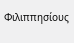Φιλιππησίους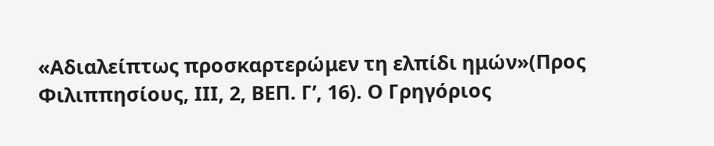«Αδιαλείπτως προσκαρτερώμεν τη ελπίδι ημών»(Προς Φιλιππησίους, ΙΙΙ, 2, ΒΕΠ. Γ’, 16). Ο Γρηγόριος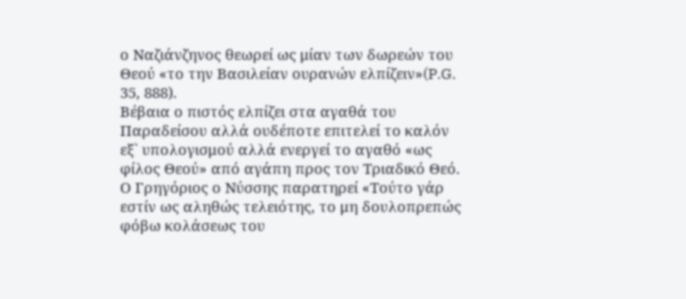ο Ναζιάνζηνος θεωρεί ως μίαν των δωρεών του Θεού «το την Βασιλείαν ουρανών ελπίζειν»(P.G. 35, 888).
Βέβαια ο πιστός ελπίζει στα αγαθά του Παραδείσου αλλά ουδέποτε επιτελεί το καλόν εξ` υπολογισμού αλλά ενεργεί το αγαθό «ως φίλος Θεού» από αγάπη προς τον Τριαδικό Θεό. Ο Γρηγόριος ο Νύσσης παρατηρεί «Τούτο γάρ εστίν ως αληθώς τελειότης, το μη δουλοπρεπώς φόβω κολάσεως του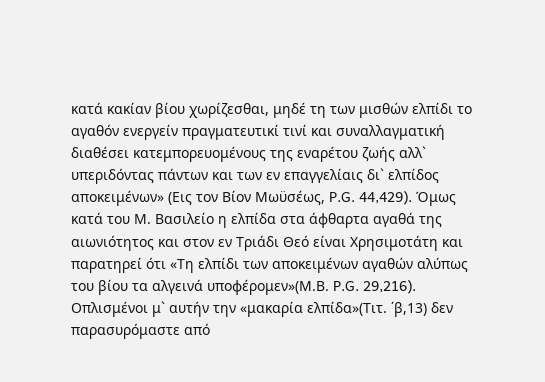κατά κακίαν βίου χωρίζεσθαι, μηδέ τη των μισθών ελπίδι το αγαθόν ενεργείν πραγματευτικί τινί και συναλλαγματική διαθέσει κατεμπορευομένους της εναρέτου ζωής αλλ` υπεριδόντας πάντων και των εν επαγγελίαις δι` ελπίδος αποκειμένων» (Εις τον Βίον Μωϋσέως, P.G. 44,429). Όμως κατά του Μ. Βασιλείο η ελπίδα στα άφθαρτα αγαθά της αιωνιότητος και στον εν Τριάδι Θεό είναι Χρησιμοτάτη και παρατηρεί ότι «Τη ελπίδι των αποκειμένων αγαθών αλύπως του βίου τα αλγεινά υποφέρομεν»(Μ.Β. P.G. 29,216). Οπλισμένοι μ` αυτήν την «μακαρία ελπίδα»(Τιτ. ΄β,13) δεν παρασυρόμαστε από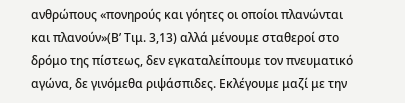ανθρώπους «πονηρούς και γόητες οι οποίοι πλανώνται και πλανούν»(Β’ Τιμ. 3,13) αλλά μένουμε σταθεροί στο δρόμο της πίστεως, δεν εγκαταλείπουμε τον πνευματικό αγώνα, δε γινόμεθα ριψάσπιδες. Εκλέγουμε μαζί με την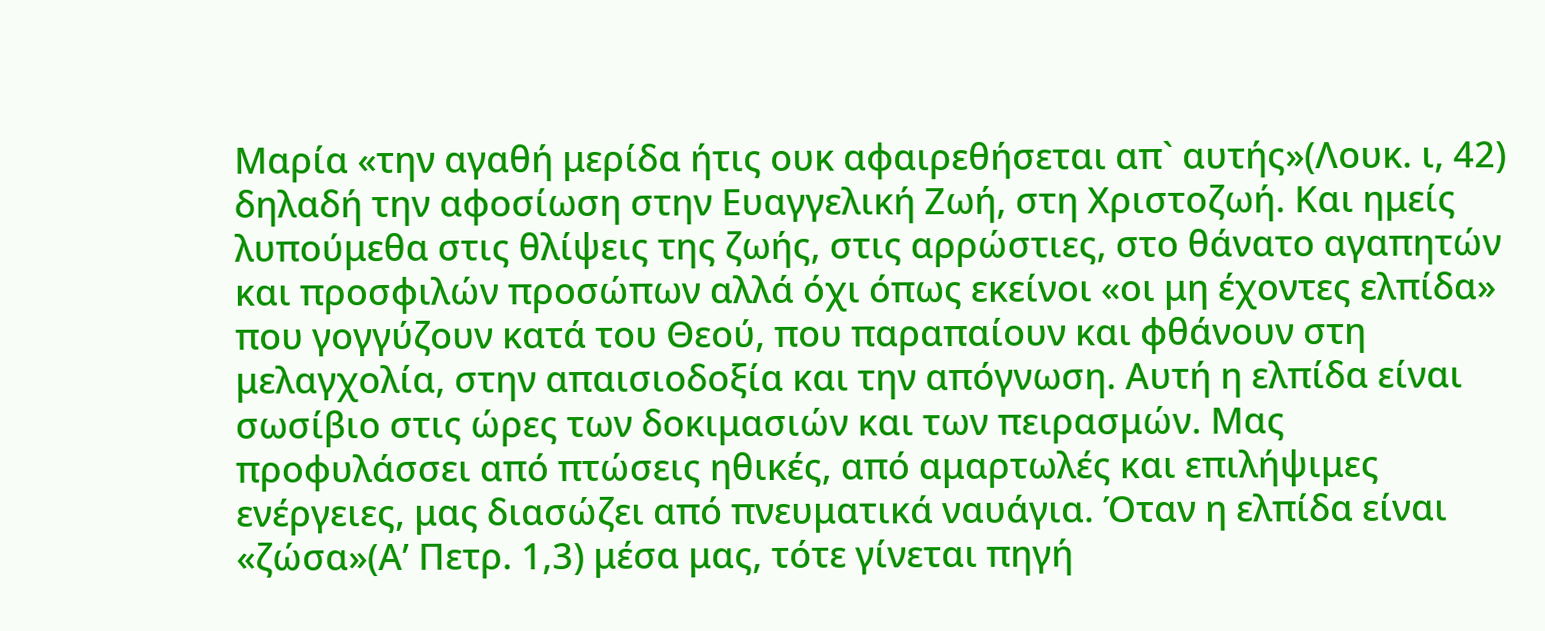Μαρία «την αγαθή μερίδα ήτις ουκ αφαιρεθήσεται απ` αυτής»(Λουκ. ι, 42) δηλαδή την αφοσίωση στην Ευαγγελική Ζωή, στη Χριστοζωή. Και ημείς λυπούμεθα στις θλίψεις της ζωής, στις αρρώστιες, στο θάνατο αγαπητών και προσφιλών προσώπων αλλά όχι όπως εκείνοι «οι μη έχοντες ελπίδα» που γογγύζουν κατά του Θεού, που παραπαίουν και φθάνουν στη μελαγχολία, στην απαισιοδοξία και την απόγνωση. Αυτή η ελπίδα είναι σωσίβιο στις ώρες των δοκιμασιών και των πειρασμών. Μας προφυλάσσει από πτώσεις ηθικές, από αμαρτωλές και επιλήψιμες ενέργειες, μας διασώζει από πνευματικά ναυάγια. Όταν η ελπίδα είναι «ζώσα»(Α’ Πετρ. 1,3) μέσα μας, τότε γίνεται πηγή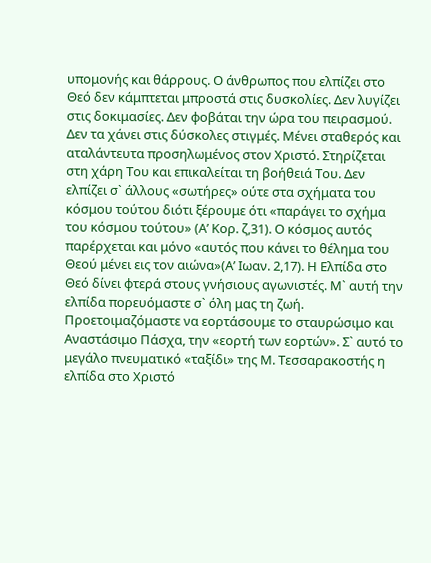υπομονής και θάρρους. Ο άνθρωπος που ελπίζει στο Θεό δεν κάμπτεται μπροστά στις δυσκολίες. Δεν λυγίζει στις δοκιμασίες. Δεν φοβάται την ώρα του πειρασμού. Δεν τα χάνει στις δύσκολες στιγμές. Μένει σταθερός και αταλάντευτα προσηλωμένος στον Χριστό. Στηρίζεται στη χάρη Του και επικαλείται τη βοήθειά Του. Δεν ελπίζει σ` άλλους «σωτήρες» ούτε στα σχήματα του κόσμου τούτου διότι ξέρουμε ότι «παράγει το σχήμα του κόσμου τούτου» (Α’ Κορ. ζ,31). Ο κόσμος αυτός παρέρχεται και μόνο «αυτός που κάνει το θέλημα του Θεού μένει εις τον αιώνα»(Α’ Ιωαν. 2,17). Η Ελπίδα στο Θεό δίνει φτερά στους γνήσιους αγωνιστές. Μ` αυτή την ελπίδα πορευόμαστε σ` όλη μας τη ζωή.
Προετοιμαζόμαστε να εορτάσουμε το σταυρώσιμο και Αναστάσιμο Πάσχα, την «εορτή των εορτών». Σ` αυτό το μεγάλο πνευματικό «ταξίδι» της Μ. Τεσσαρακοστής η ελπίδα στο Χριστό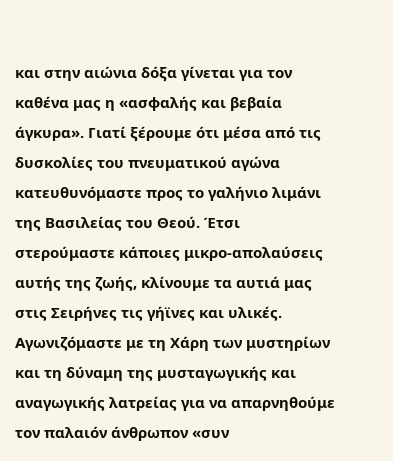και στην αιώνια δόξα γίνεται για τον καθένα μας η «ασφαλής και βεβαία άγκυρα». Γιατί ξέρουμε ότι μέσα από τις δυσκολίες του πνευματικού αγώνα κατευθυνόμαστε προς το γαλήνιο λιμάνι της Βασιλείας του Θεού. Έτσι στερούμαστε κάποιες μικρο-απολαύσεις αυτής της ζωής, κλίνουμε τα αυτιά μας στις Σειρήνες τις γήϊνες και υλικές. Αγωνιζόμαστε με τη Χάρη των μυστηρίων και τη δύναμη της μυσταγωγικής και αναγωγικής λατρείας για να απαρνηθούμε τον παλαιόν άνθρωπον «συν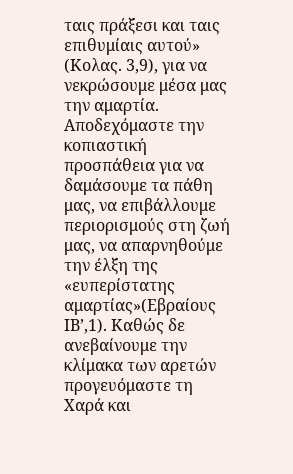ταις πράξεσι και ταις επιθυμίαις αυτού» (Κολας. 3,9), για να νεκρώσουμε μέσα μας την αμαρτία. Αποδεχόμαστε την κοπιαστική προσπάθεια για να δαμάσουμε τα πάθη μας, να επιβάλλουμε περιορισμούς στη ζωή μας, να απαρνηθούμε την έλξη της «ευπερίστατης αμαρτίας»(Εβραίους ΙΒ’,1). Καθώς δε ανεβαίνουμε την κλίμακα των αρετών προγευόμαστε τη Χαρά και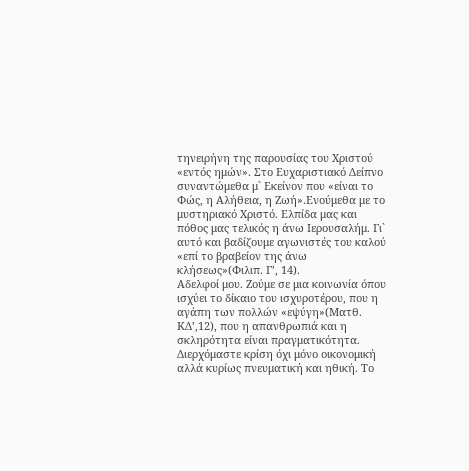τηνειρήνη της παρουσίας του Χριστού «εντός ημών». Στο Ευχαριστιακό Δείπνο συναντώμεθα μ` Εκείνον που «είναι το Φώς, η Αλήθεια, η Ζωή».Ενούμεθα με το μυστηριακό Χριστό. Ελπίδα μας και πόθος μας τελικός η άνω Ιερουσαλήμ. Γι` αυτό και βαδίζουμε αγωνιστές του καλού «επί το βραβείον της άνω κλήσεως»(Φιλιπ. Γ’, 14).
Αδελφοί μου. Ζούμε σε μια κοινωνία όπου ισχύει το δίκαιο του ισχυροτέρου, που η αγάπη των πολλών «εψύγη»(Ματθ. ΚΔ’,12), που η απανθρωπιά και η σκληρότητα είναι πραγματικότητα. Διερχόμαστε κρίση όχι μόνο οικονομική αλλά κυρίως πνευματική και ηθική. Το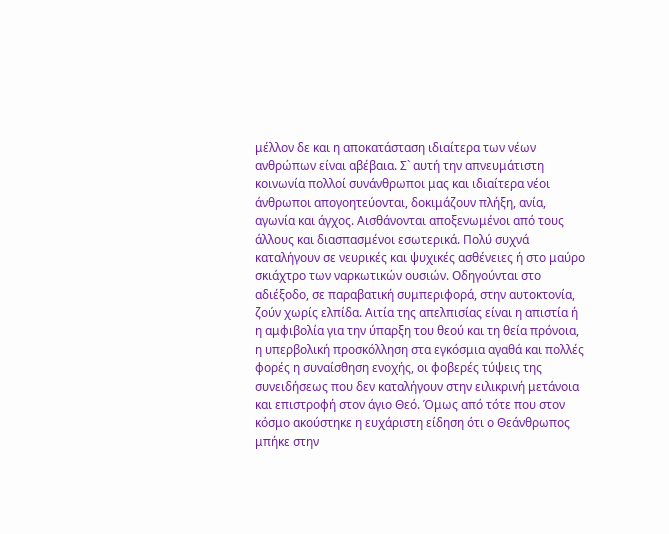μέλλον δε και η αποκατάσταση ιδιαίτερα των νέων ανθρώπων είναι αβέβαια. Σ` αυτή την απνευμάτιστη κοινωνία πολλοί συνάνθρωποι μας και ιδιαίτερα νέοι άνθρωποι απογοητεύονται, δοκιμάζουν πλήξη, ανία, αγωνία και άγχος. Αισθάνονται αποξενωμένοι από τους άλλους και διασπασμένοι εσωτερικά. Πολύ συχνά καταλήγουν σε νευρικές και ψυχικές ασθένειες ή στο μαύρο σκιάχτρο των ναρκωτικών ουσιών. Οδηγούνται στο αδιέξοδο, σε παραβατική συμπεριφορά, στην αυτοκτονία, ζούν χωρίς ελπίδα. Αιτία της απελπισίας είναι η απιστία ή η αμφιβολία για την ύπαρξη του θεού και τη θεία πρόνοια, η υπερβολική προσκόλληση στα εγκόσμια αγαθά και πολλές φορές η συναίσθηση ενοχής, οι φοβερές τύψεις της συνειδήσεως που δεν καταλήγουν στην ειλικρινή μετάνοια και επιστροφή στον άγιο Θεό. Όμως από τότε που στον κόσμο ακούστηκε η ευχάριστη είδηση ότι ο Θεάνθρωπος μπήκε στην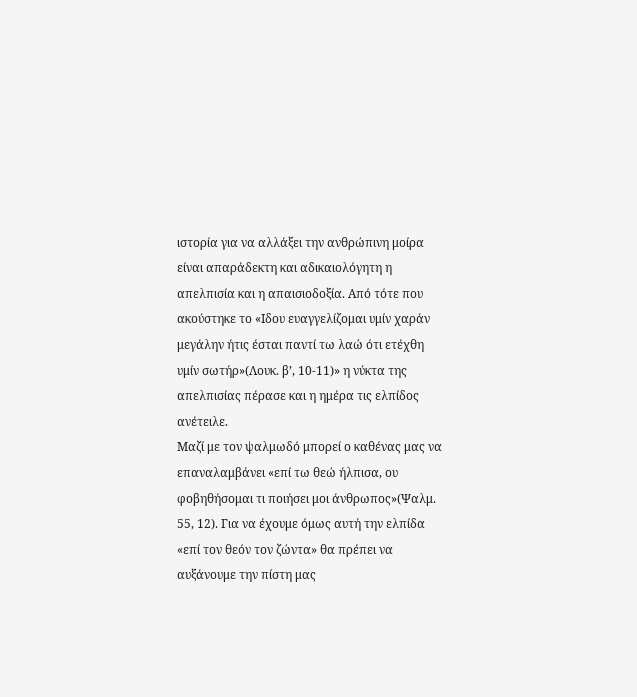ιστορία για να αλλάξει την ανθρώπινη μοίρα είναι απαράδεκτη και αδικαιολόγητη η απελπισία και η απαισιοδοξία. Από τότε που ακούστηκε το «Ιδου ευαγγελίζομαι υμίν χαράν μεγάλην ήτις έσται παντί τω λαώ ότι ετέχθη υμίν σωτήρ»(Λουκ. β’, 10-11)» η νύκτα της απελπισίας πέρασε και η ημέρα τις ελπίδος ανέτειλε.
Μαζί με τον ψαλμωδό μπορεί ο καθένας μας να επαναλαμβάνει «επί τω θεώ ήλπισα, ου φοβηθήσομαι τι ποιήσει μοι άνθρωπος»(Ψαλμ. 55, 12). Για να έχουμε όμως αυτή την ελπίδα «επί τον θεόν τον ζώντα» θα πρέπει να αυξάνουμε την πίστη μας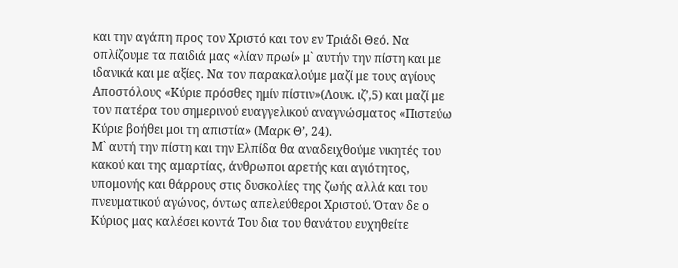και την αγάπη προς τον Χριστό και τον εν Τριάδι Θεό. Να οπλίζουμε τα παιδιά μας «λίαν πρωί» μ` αυτήν την πίστη και με ιδανικά και με αξίες. Να τον παρακαλούμε μαζί με τους αγίους Αποστόλους «Κύριε πρόσθες ημίν πίστιν»(Λουκ. ιζ’,5) και μαζί με τον πατέρα του σημερινού ευαγγελικού αναγνώσματος «Πιστεύω Κύριε βοήθει μοι τη απιστία» (Μαρκ Θ’, 24).
Μ` αυτή την πίστη και την Ελπίδα θα αναδειχθούμε νικητές του κακού και της αμαρτίας, άνθρωποι αρετής και αγιότητος, υπομονής και θάρρους στις δυσκολίες της ζωής αλλά και του πνευματικού αγώνος, όντως απελεύθεροι Χριστού. Όταν δε ο Κύριος μας καλέσει κοντά Του δια του θανάτου ευχηθείτε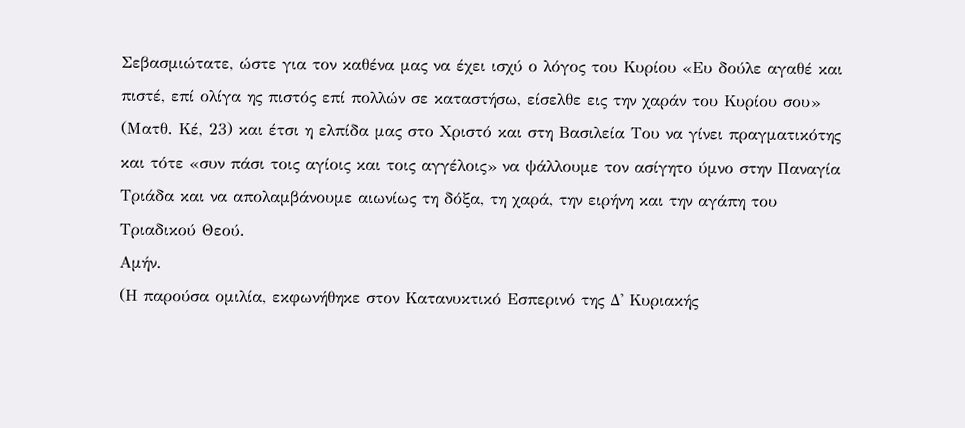Σεβασμιώτατε, ώστε για τον καθένα μας να έχει ισχύ ο λόγος του Κυρίου «Ευ δούλε αγαθέ και πιστέ, επί ολίγα ης πιστός επί πολλών σε καταστήσω, είσελθε εις την χαράν του Κυρίου σου» (Ματθ. Κέ, 23) και έτσι η ελπίδα μας στο Χριστό και στη Βασιλεία Του να γίνει πραγματικότης και τότε «συν πάσι τοις αγίοις και τοις αγγέλοις» να ψάλλουμε τον ασίγητο ύμνο στην Παναγία Τριάδα και να απολαμβάνουμε αιωνίως τη δόξα, τη χαρά, την ειρήνη και την αγάπη του Τριαδικού Θεού.
Αμήν.
(Η παρούσα ομιλία, εκφωνήθηκε στον Κατανυκτικό Εσπερινό της Δ' Κυριακής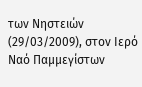των Νηστειών (29/03/2009), στον Ιερό Ναό Παμμεγίστων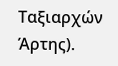Ταξιαρχών Άρτης).